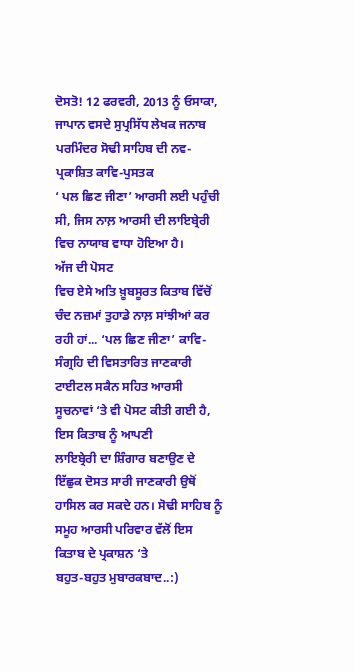ਦੋਸਤੋ! 12 ਫਰਵਰੀ, 2013 ਨੂੰ ਓਸਾਕਾ, ਜਾਪਾਨ ਵਸਦੇ ਸੁਪ੍ਰਸਿੱਧ ਲੇਖਕ ਜਨਾਬ
ਪਰਮਿੰਦਰ ਸੋਢੀ ਸਾਹਿਬ ਦੀ ਨਵ-ਪ੍ਰਕਾਸ਼ਿਤ ਕਾਵਿ-ਪੁਸਤਕ
‘ ਪਲ ਛਿਣ ਜੀਣਾ’ ਆਰਸੀ ਲਈ ਪਹੁੰਚੀ ਸੀ, ਜਿਸ ਨਾਲ਼ ਆਰਸੀ ਦੀ ਲਾਇਬ੍ਰੇਰੀ ਵਿਚ ਨਾਯਾਬ ਵਾਧਾ ਹੋਇਆ ਹੈ।
ਅੱਜ ਦੀ ਪੋਸਟ
ਵਿਚ ਏਸੇ ਅਤਿ ਖ਼ੂਬਸੂਰਤ ਕਿਤਾਬ ਵਿੱਚੋਂ ਚੰਦ ਨਜ਼ਮਾਂ ਤੁਹਾਡੇ ਨਾਲ਼ ਸਾਂਝੀਆਂ ਕਰ ਰਹੀ ਹਾਂ... ‘ਪਲ ਛਿਣ ਜੀਣਾ’ ਕਾਵਿ-ਸੰਗ੍ਰਹਿ ਦੀ ਵਿਸਤਾਰਿਤ ਜਾਣਕਾਰੀ ਟਾਈਟਲ ਸਕੈਨ ਸਹਿਤ ਆਰਸੀ
ਸੂਚਨਾਵਾਂ ‘ਤੇ ਵੀ ਪੋਸਟ ਕੀਤੀ ਗਈ ਹੈ, ਇਸ ਕਿਤਾਬ ਨੂੰ ਆਪਣੀ
ਲਾਇਬ੍ਰੇਰੀ ਦਾ ਸ਼ਿੰਗਾਰ ਬਣਾਉਣ ਦੇ ਇੱਛੁਕ ਦੋਸਤ ਸਾਰੀ ਜਾਣਕਾਰੀ ਉਥੋਂ ਹਾਸਿਲ ਕਰ ਸਕਦੇ ਹਨ। ਸੋਢੀ ਸਾਹਿਬ ਨੂੰ ਸਮੂਹ ਆਰਸੀ ਪਰਿਵਾਰ ਵੱਲੋਂ ਇਸ
ਕਿਤਾਬ ਦੇ ਪ੍ਰਕਾਸ਼ਨ ‘ਤੇ
ਬਹੁਤ-ਬਹੁਤ ਮੁਬਾਰਕਬਾਦ..:)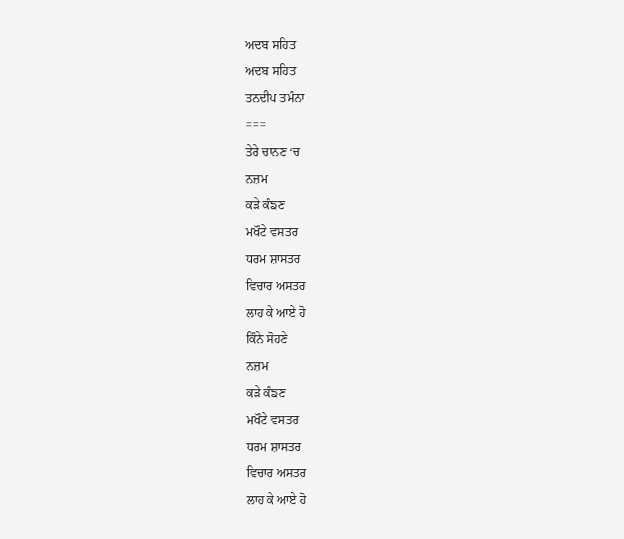ਅਦਬ ਸਹਿਤ
ਅਦਬ ਸਹਿਤ
ਤਨਦੀਪ ਤਮੰਨਾ
===
ਤੇਰੇ ਚਾਨਣ ‘ਚ
ਨਜ਼ਮ
ਕੜੇ ਕੰਙਣ
ਮਖੌਟੇ ਵਸਤਰ
ਧਰਮ ਸ਼ਾਸਤਰ
ਵਿਚਾਰ ਅਸਤਰ
ਲਾਹ ਕੇ ਆਏ ਹੋ
ਕਿੰਨੇ ਸੋਹਣੇ
ਨਜ਼ਮ
ਕੜੇ ਕੰਙਣ
ਮਖੌਟੇ ਵਸਤਰ
ਧਰਮ ਸ਼ਾਸਤਰ
ਵਿਚਾਰ ਅਸਤਰ
ਲਾਹ ਕੇ ਆਏ ਹੋ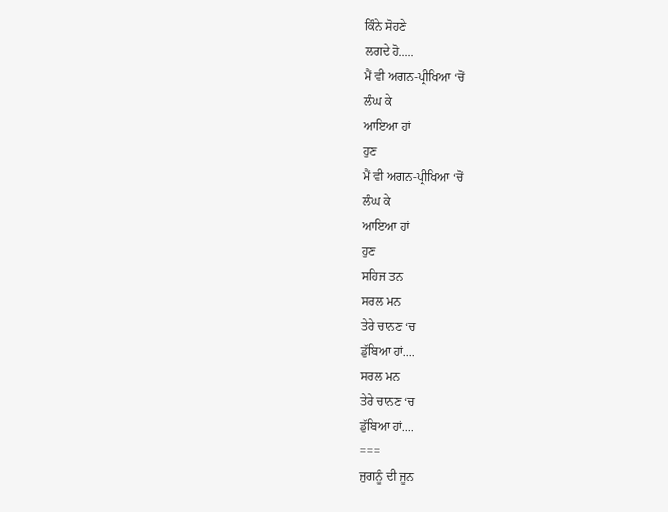ਕਿੰਨੇ ਸੋਹਣੇ
ਲਗਦੇ ਹੋ.....
ਮੈਂ ਵੀ ਅਗਨ-ਪ੍ਰੀਖਿਆ ‘ਚੋਂ
ਲੰਘ ਕੇ
ਆਇਆ ਹਾਂ
ਹੁਣ
ਮੈਂ ਵੀ ਅਗਨ-ਪ੍ਰੀਖਿਆ ‘ਚੋਂ
ਲੰਘ ਕੇ
ਆਇਆ ਹਾਂ
ਹੁਣ
ਸਹਿਜ ਤਨ
ਸਰਲ ਮਨ
ਤੇਰੇ ਚਾਨਣ ‘ਚ
ਡੁੱਬਿਆ ਹਾਂ....
ਸਰਲ ਮਨ
ਤੇਰੇ ਚਾਨਣ ‘ਚ
ਡੁੱਬਿਆ ਹਾਂ....
===
ਜੁਗਨੂੰ ਦੀ ਜੂਨ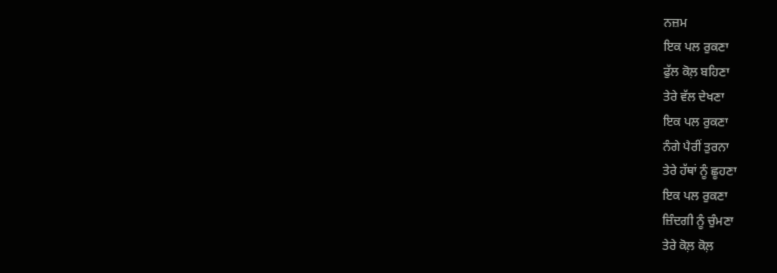ਨਜ਼ਮ
ਇਕ ਪਲ ਰੁਕਣਾ
ਫੁੱਲ ਕੋਲ਼ ਬਹਿਣਾ
ਤੇਰੇ ਵੱਲ ਦੇਖਣਾ
ਇਕ ਪਲ ਰੁਕਣਾ
ਨੰਗੇ ਪੈਰੀਂ ਤੁਰਨਾ
ਤੇਰੇ ਹੱਥਾਂ ਨੂੰ ਛੂਹਣਾ
ਇਕ ਪਲ ਰੁਕਣਾ
ਜ਼ਿੰਦਗੀ ਨੂੰ ਚੁੰਮਣਾ
ਤੇਰੇ ਕੋਲ਼ ਕੋਲ਼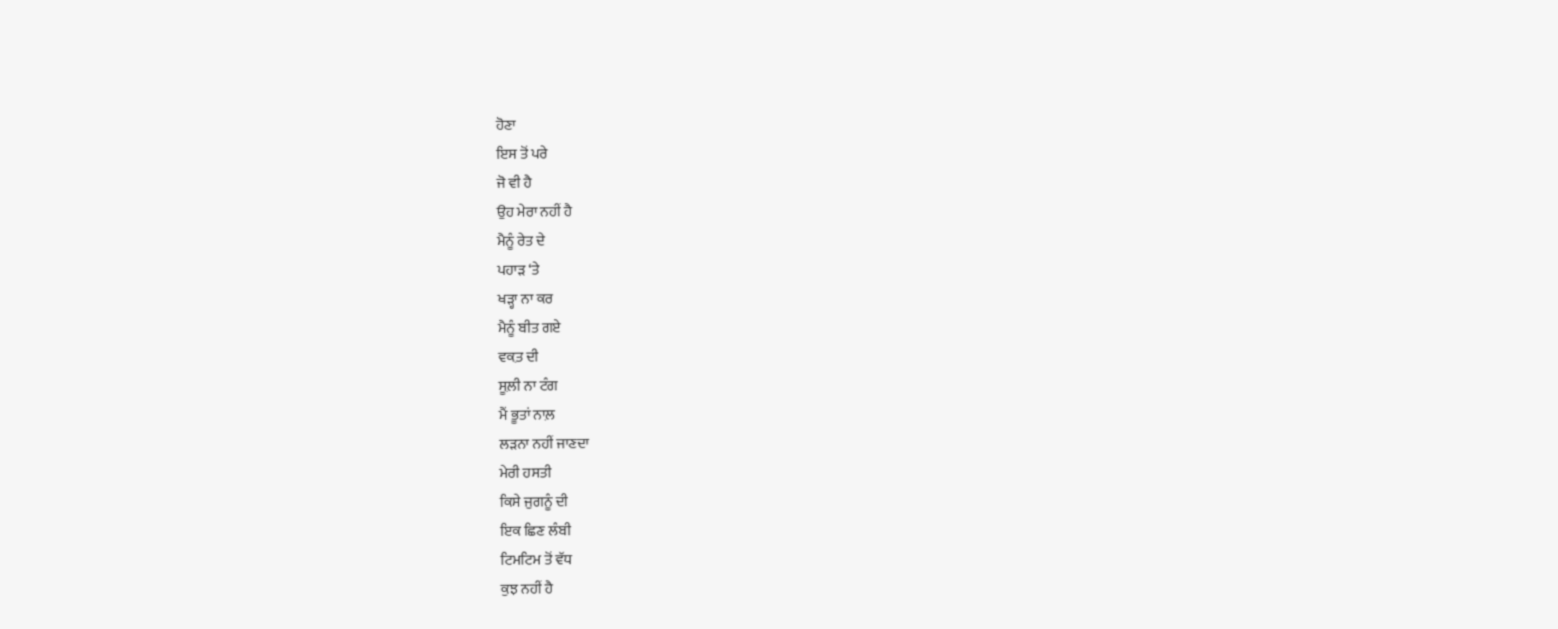ਹੋਣਾ
ਇਸ ਤੋਂ ਪਰੇ
ਜੋ ਵੀ ਹੈ
ਉਹ ਮੇਰਾ ਨਹੀਂ ਹੈ
ਮੈਨੂੰ ਰੇਤ ਦੇ
ਪਹਾੜ ‘ਤੇ
ਖੜ੍ਹਾ ਨਾ ਕਰ
ਮੈਨੂੰ ਬੀਤ ਗਏ
ਵਕ਼ਤ ਦੀ
ਸੂਲ਼ੀ ਨਾ ਟੰਗ
ਮੈਂ ਭੂਤਾਂ ਨਾਲ਼
ਲੜਨਾ ਨਹੀਂ ਜਾਣਦਾ
ਮੇਰੀ ਹਸਤੀ
ਕਿਸੇ ਜੁਗਨੂੰ ਦੀ
ਇਕ ਛਿਣ ਲੰਬੀ
ਟਿਮਟਿਮ ਤੋਂ ਵੱਧ
ਕੁਝ ਨਹੀਂ ਹੈ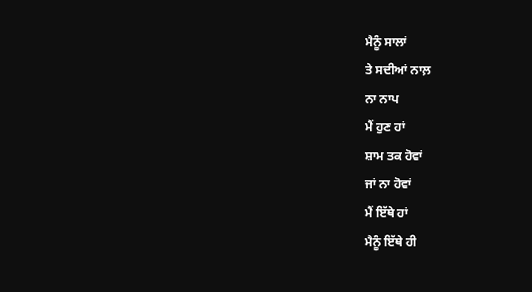ਮੈਨੂੰ ਸਾਲਾਂ
ਤੇ ਸਦੀਆਂ ਨਾਲ਼
ਨਾ ਨਾਪ
ਮੈਂ ਹੁਣ ਹਾਂ
ਸ਼ਾਮ ਤਕ ਹੋਵਾਂ
ਜਾਂ ਨਾ ਹੋਵਾਂ
ਮੈਂ ਇੱਥੇ ਹਾਂ
ਮੈਨੂੰ ਇੱਥੇ ਹੀ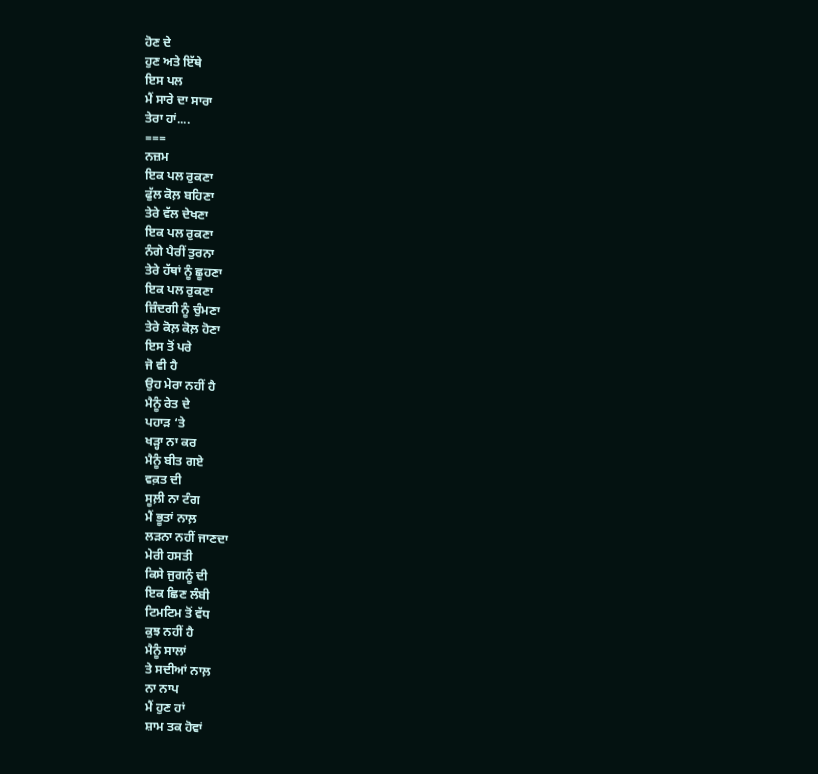ਹੋਣ ਦੇ
ਹੁਣ ਅਤੇ ਇੱਥੇ
ਇਸ ਪਲ
ਮੈਂ ਸਾਰੇ ਦਾ ਸਾਰਾ
ਤੇਰਾ ਹਾਂ....
===
ਨਜ਼ਮ
ਇਕ ਪਲ ਰੁਕਣਾ
ਫੁੱਲ ਕੋਲ਼ ਬਹਿਣਾ
ਤੇਰੇ ਵੱਲ ਦੇਖਣਾ
ਇਕ ਪਲ ਰੁਕਣਾ
ਨੰਗੇ ਪੈਰੀਂ ਤੁਰਨਾ
ਤੇਰੇ ਹੱਥਾਂ ਨੂੰ ਛੂਹਣਾ
ਇਕ ਪਲ ਰੁਕਣਾ
ਜ਼ਿੰਦਗੀ ਨੂੰ ਚੁੰਮਣਾ
ਤੇਰੇ ਕੋਲ਼ ਕੋਲ਼ ਹੋਣਾ
ਇਸ ਤੋਂ ਪਰੇ
ਜੋ ਵੀ ਹੈ
ਉਹ ਮੇਰਾ ਨਹੀਂ ਹੈ
ਮੈਨੂੰ ਰੇਤ ਦੇ
ਪਹਾੜ ‘ਤੇ
ਖੜ੍ਹਾ ਨਾ ਕਰ
ਮੈਨੂੰ ਬੀਤ ਗਏ
ਵਕ਼ਤ ਦੀ
ਸੂਲ਼ੀ ਨਾ ਟੰਗ
ਮੈਂ ਭੂਤਾਂ ਨਾਲ਼
ਲੜਨਾ ਨਹੀਂ ਜਾਣਦਾ
ਮੇਰੀ ਹਸਤੀ
ਕਿਸੇ ਜੁਗਨੂੰ ਦੀ
ਇਕ ਛਿਣ ਲੰਬੀ
ਟਿਮਟਿਮ ਤੋਂ ਵੱਧ
ਕੁਝ ਨਹੀਂ ਹੈ
ਮੈਨੂੰ ਸਾਲਾਂ
ਤੇ ਸਦੀਆਂ ਨਾਲ਼
ਨਾ ਨਾਪ
ਮੈਂ ਹੁਣ ਹਾਂ
ਸ਼ਾਮ ਤਕ ਹੋਵਾਂ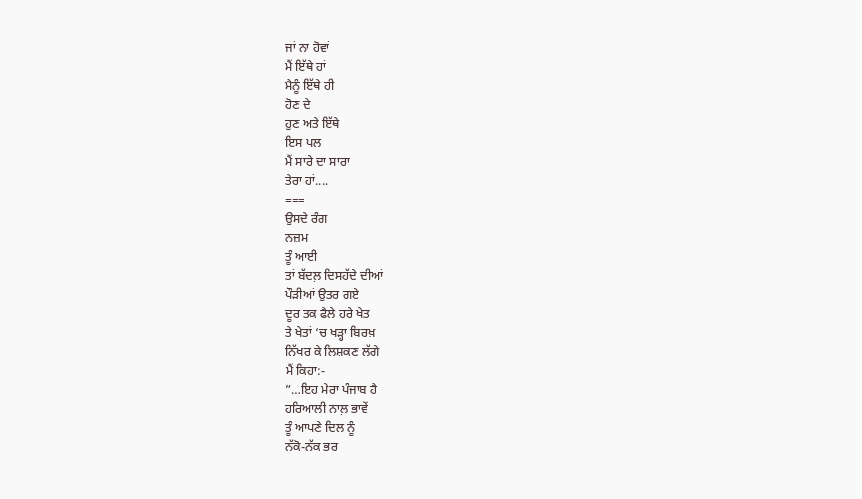ਜਾਂ ਨਾ ਹੋਵਾਂ
ਮੈਂ ਇੱਥੇ ਹਾਂ
ਮੈਨੂੰ ਇੱਥੇ ਹੀ
ਹੋਣ ਦੇ
ਹੁਣ ਅਤੇ ਇੱਥੇ
ਇਸ ਪਲ
ਮੈਂ ਸਾਰੇ ਦਾ ਸਾਰਾ
ਤੇਰਾ ਹਾਂ....
===
ਉਸਦੇ ਰੰਗ
ਨਜ਼ਮ
ਤੂੰ ਆਈ
ਤਾਂ ਬੱਦਲ਼ ਦਿਸਹੱਦੇ ਦੀਆਂ
ਪੌੜੀਆਂ ਉਤਰ ਗਏ
ਦੂਰ ਤਕ ਫੈਲੇ ਹਰੇ ਖੇਤ
ਤੇ ਖੇਤਾਂ ‘ਚ ਖੜ੍ਹਾ ਬਿਰਖ਼
ਨਿੱਖਰ ਕੇ ਲਿਸ਼ਕਣ ਲੱਗੇ
ਮੈਂ ਕਿਹਾ:-
”…ਇਹ ਮੇਰਾ ਪੰਜਾਬ ਹੈ
ਹਰਿਆਲੀ ਨਾਲ਼ ਭਾਵੇਂ
ਤੂੰ ਆਪਣੇ ਦਿਲ ਨੂੰ
ਨੱਕੋ-ਨੱਕ ਭਰ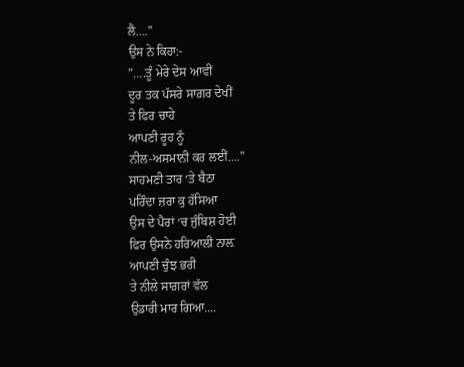ਲੈ….”
ਉਸ ਨੇ ਕਿਹਾ:-
”….ਤੂੰ ਮੇਰੇ ਦੇਸ ਆਵੀਂ
ਦੂਰ ਤਕ ਪੱਸਰੇ ਸਾਗ਼ਰ ਦੇਖੀਂ
ਤੇ ਫਿਰ ਚਾਹੇ
ਆਪਣੀ ਰੂਹ ਨੂੰ
ਨੀਲ-ਅਸਮਾਨੀ ਕਰ ਲਈਂ….”
ਸਾਹਮਣੀ ਤਾਰ ‘ਤੇ ਬੈਠਾ
ਪਰਿੰਦਾ ਜ਼ਰਾ ਕੁ ਹੱਸਿਆ
ਉਸ ਦੇ ਪੈਰਾਂ ‘ਚ ਜੁੰਬਿਸ਼ ਹੋਈ
ਫਿਰ ਉਸਨੇ ਹਰਿਆਲੀ ਨਾਲ਼
ਆਪਣੀ ਚੁੰਝ ਭਰੀ
ਤੇ ਨੀਲੇ ਸਾਗ਼ਰਾਂ ਵੱਲ
ਉਡਾਰੀ ਮਾਰ ਗਿਆ....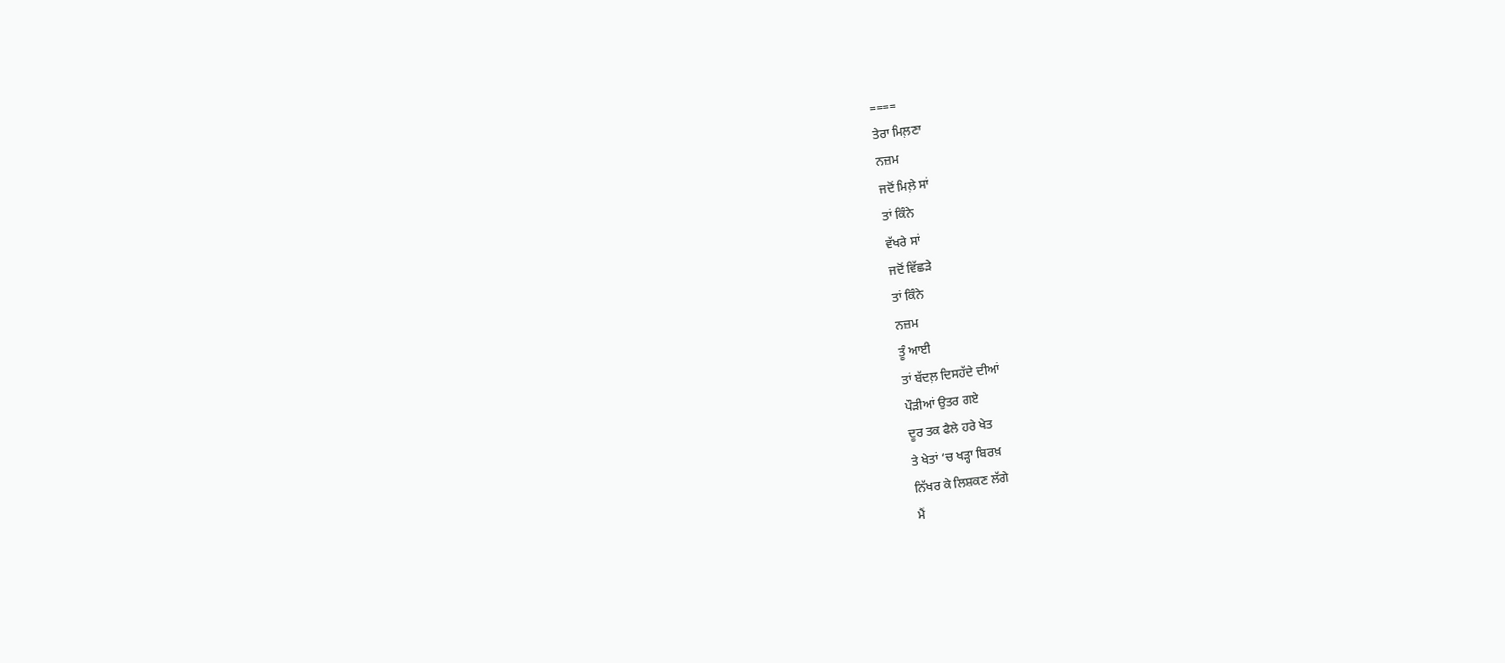====
ਤੇਰਾ ਮਿਲ਼ਣਾ
ਨਜ਼ਮ
ਜਦੋਂ ਮਿਲ਼ੇ ਸਾਂ
ਤਾਂ ਕਿੰਨੇ
ਵੱਖਰੇ ਸਾਂ
ਜਦੋਂ ਵਿੱਛੜੇ
ਤਾਂ ਕਿੰਨੇ
ਨਜ਼ਮ
ਤੂੰ ਆਈ
ਤਾਂ ਬੱਦਲ਼ ਦਿਸਹੱਦੇ ਦੀਆਂ
ਪੌੜੀਆਂ ਉਤਰ ਗਏ
ਦੂਰ ਤਕ ਫੈਲੇ ਹਰੇ ਖੇਤ
ਤੇ ਖੇਤਾਂ ‘ਚ ਖੜ੍ਹਾ ਬਿਰਖ਼
ਨਿੱਖਰ ਕੇ ਲਿਸ਼ਕਣ ਲੱਗੇ
ਮੈਂ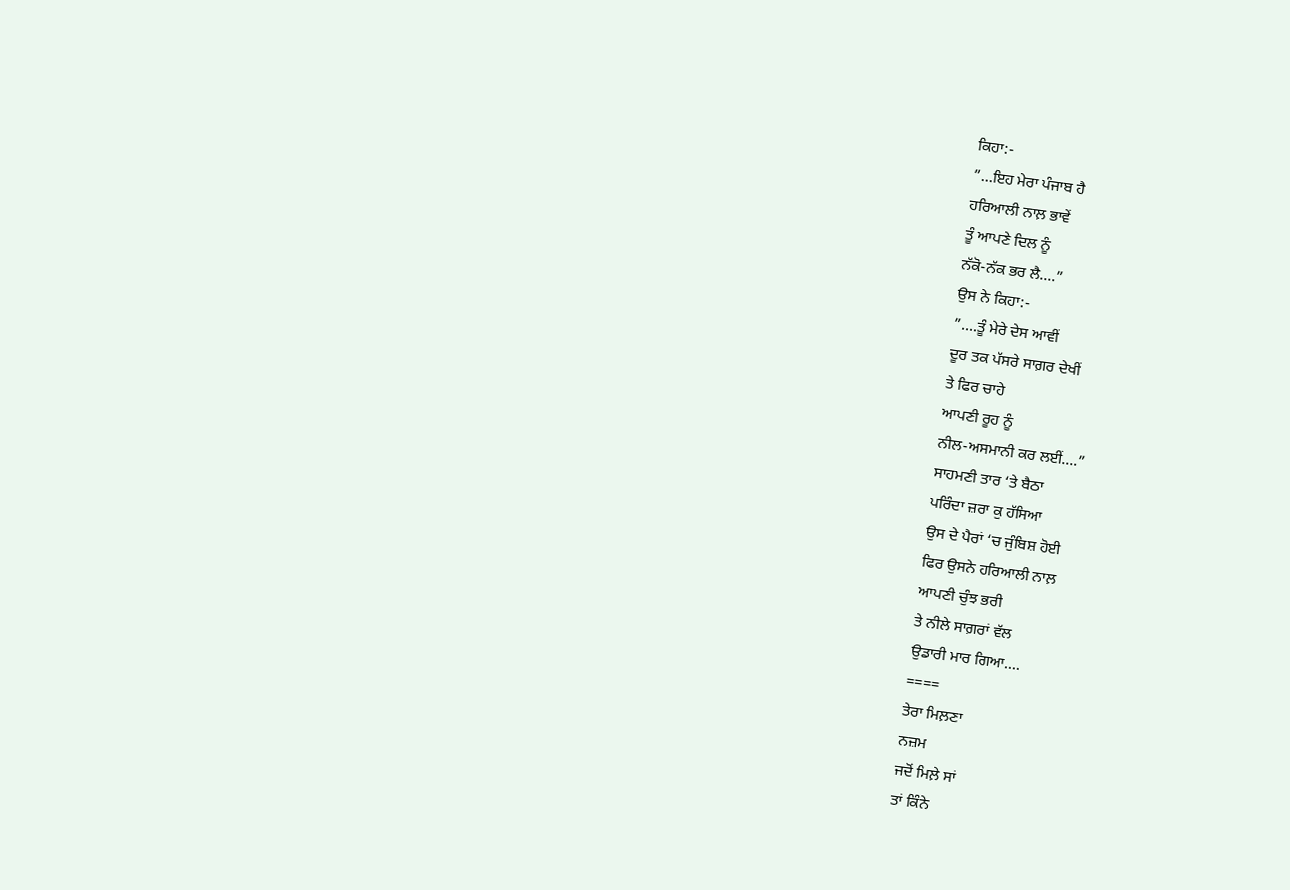ਕਿਹਾ:-
”…ਇਹ ਮੇਰਾ ਪੰਜਾਬ ਹੈ
ਹਰਿਆਲੀ ਨਾਲ਼ ਭਾਵੇਂ
ਤੂੰ ਆਪਣੇ ਦਿਲ ਨੂੰ
ਨੱਕੋ-ਨੱਕ ਭਰ ਲੈ….”
ਉਸ ਨੇ ਕਿਹਾ:-
”….ਤੂੰ ਮੇਰੇ ਦੇਸ ਆਵੀਂ
ਦੂਰ ਤਕ ਪੱਸਰੇ ਸਾਗ਼ਰ ਦੇਖੀਂ
ਤੇ ਫਿਰ ਚਾਹੇ
ਆਪਣੀ ਰੂਹ ਨੂੰ
ਨੀਲ-ਅਸਮਾਨੀ ਕਰ ਲਈਂ….”
ਸਾਹਮਣੀ ਤਾਰ ‘ਤੇ ਬੈਠਾ
ਪਰਿੰਦਾ ਜ਼ਰਾ ਕੁ ਹੱਸਿਆ
ਉਸ ਦੇ ਪੈਰਾਂ ‘ਚ ਜੁੰਬਿਸ਼ ਹੋਈ
ਫਿਰ ਉਸਨੇ ਹਰਿਆਲੀ ਨਾਲ਼
ਆਪਣੀ ਚੁੰਝ ਭਰੀ
ਤੇ ਨੀਲੇ ਸਾਗ਼ਰਾਂ ਵੱਲ
ਉਡਾਰੀ ਮਾਰ ਗਿਆ....
====
ਤੇਰਾ ਮਿਲ਼ਣਾ
ਨਜ਼ਮ
ਜਦੋਂ ਮਿਲ਼ੇ ਸਾਂ
ਤਾਂ ਕਿੰਨੇ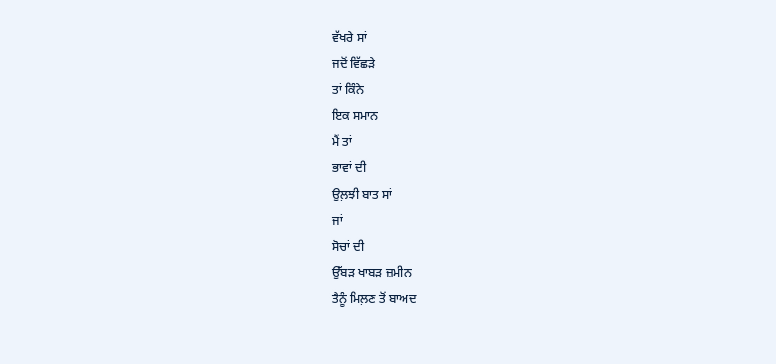ਵੱਖਰੇ ਸਾਂ
ਜਦੋਂ ਵਿੱਛੜੇ
ਤਾਂ ਕਿੰਨੇ
ਇਕ ਸਮਾਨ
ਮੈਂ ਤਾਂ
ਭਾਵਾਂ ਦੀ
ਉਲ਼ਝੀ ਬਾਤ ਸਾਂ
ਜਾਂ
ਸੋਚਾਂ ਦੀ
ਉੱਬੜ ਖਾਬੜ ਜ਼ਮੀਨ
ਤੈਨੂੰ ਮਿਲ਼ਣ ਤੋਂ ਬਾਅਦ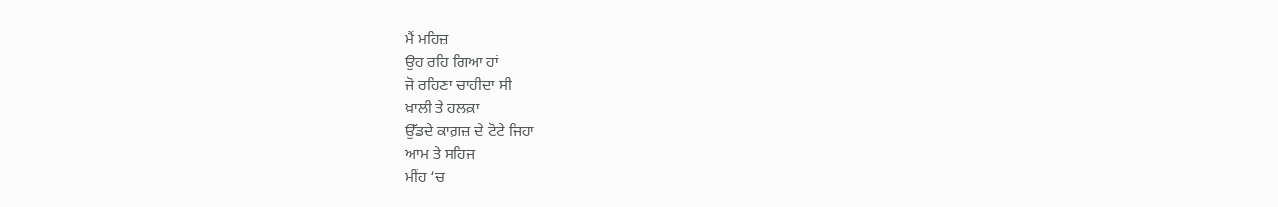ਮੈਂ ਮਹਿਜ਼
ਉਹ ਰਹਿ ਗਿਆ ਹਾਂ
ਜੋ ਰਹਿਣਾ ਚਾਹੀਦਾ ਸੀ
ਖ਼ਾਲੀ ਤੇ ਹਲਕ਼ਾ
ਉੱਡਦੇ ਕਾਗ਼ਜ਼ ਦੇ ਟੋਟੇ ਜਿਹਾ
ਆਮ ਤੇ ਸਹਿਜ
ਮੀਂਹ ‘ਚ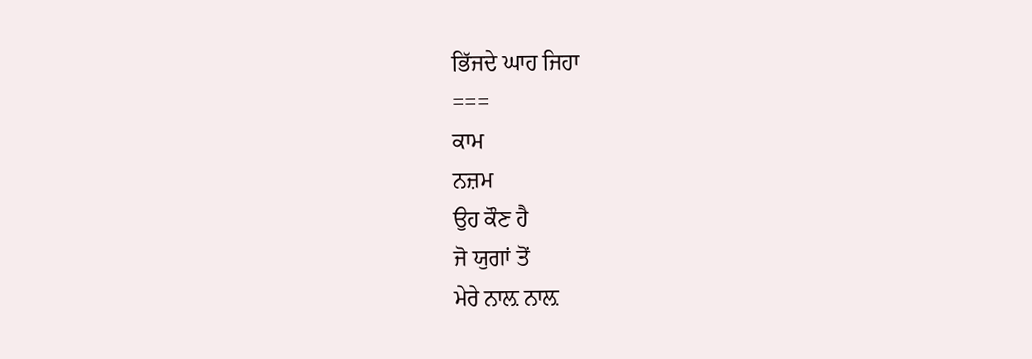ਭਿੱਜਦੇ ਘਾਹ ਜਿਹਾ
===
ਕਾਮ
ਨਜ਼ਮ
ਉਹ ਕੌਣ ਹੈ
ਜੋ ਯੁਗਾਂ ਤੋਂ
ਮੇਰੇ ਨਾਲ਼ ਨਾਲ਼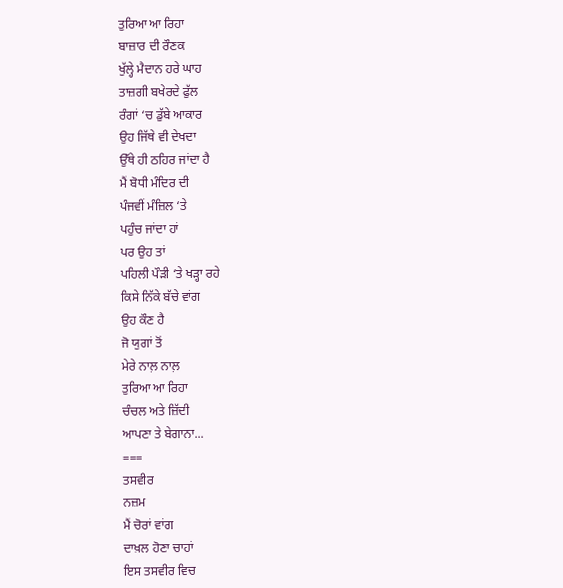ਤੁਰਿਆ ਆ ਰਿਹਾ
ਬਾਜ਼ਾਰ ਦੀ ਰੌਣਕ
ਖੁੱਲ੍ਹੇ ਮੈਦਾਨ ਹਰੇ ਘਾਹ
ਤਾਜ਼ਗੀ ਬਖੇਰਦੇ ਫੁੱਲ
ਰੰਗਾਂ ‘ਚ ਡੁੱਬੇ ਆਕਾਰ
ਉਹ ਜਿੱਥੇ ਵੀ ਦੇਖਦਾ
ਉੱਥੇ ਹੀ ਠਹਿਰ ਜਾਂਦਾ ਹੈ
ਮੈਂ ਬੋਧੀ ਮੰਦਿਰ ਦੀ
ਪੰਜਵੀਂ ਮੰਜ਼ਿਲ ‘ਤੇ
ਪਹੁੰਚ ਜਾਂਦਾ ਹਾਂ
ਪਰ ਉਹ ਤਾਂ
ਪਹਿਲੀ ਪੌੜੀ ‘ਤੇ ਖੜ੍ਹਾ ਰਹੇ
ਕਿਸੇ ਨਿੱਕੇ ਬੱਚੇ ਵਾਂਗ
ਉਹ ਕੌਣ ਹੈ
ਜੋ ਯੁਗਾਂ ਤੋਂ
ਮੇਰੇ ਨਾਲ਼ ਨਾਲ਼
ਤੁਰਿਆ ਆ ਰਿਹਾ
ਚੰਚਲ ਅਤੇ ਜ਼ਿੱਦੀ
ਆਪਣਾ ਤੇ ਬੇਗਾਨਾ...
===
ਤਸਵੀਰ
ਨਜ਼ਮ
ਮੈਂ ਚੋਰਾਂ ਵਾਂਗ
ਦਾਖ਼ਲ ਹੋਣਾ ਚਾਹਾਂ
ਇਸ ਤਸਵੀਰ ਵਿਚ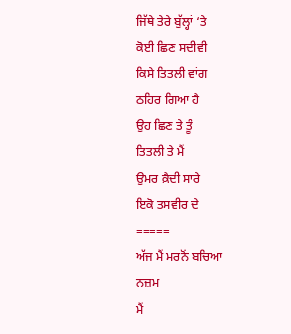ਜਿੱਥੇ ਤੇਰੇ ਬੁੱਲ੍ਹਾਂ ‘ਤੇ
ਕੋਈ ਛਿਣ ਸਦੀਵੀ
ਕਿਸੇ ਤਿਤਲੀ ਵਾਂਗ
ਠਹਿਰ ਗਿਆ ਹੈ
ਉਹ ਛਿਣ ਤੇ ਤੂੰ
ਤਿਤਲੀ ਤੇ ਮੈਂ
ਉਮਰ ਕ਼ੈਦੀ ਸਾਰੇ
ਇਕੋ ਤਸਵੀਰ ਦੇ
=====
ਅੱਜ ਮੈਂ ਮਰਨੋਂ ਬਚਿਆ
ਨਜ਼ਮ
ਮੈਂ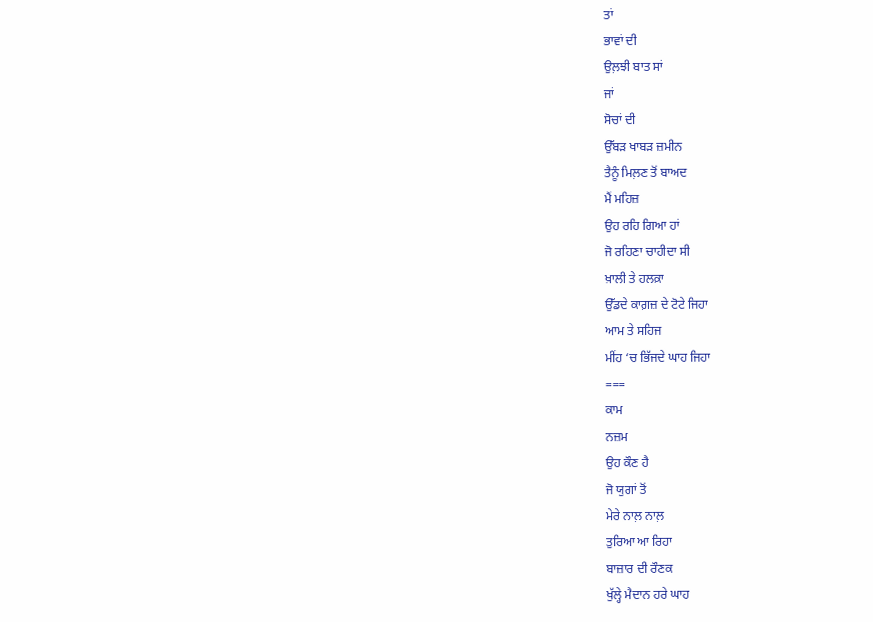ਤਾਂ
ਭਾਵਾਂ ਦੀ
ਉਲ਼ਝੀ ਬਾਤ ਸਾਂ
ਜਾਂ
ਸੋਚਾਂ ਦੀ
ਉੱਬੜ ਖਾਬੜ ਜ਼ਮੀਨ
ਤੈਨੂੰ ਮਿਲ਼ਣ ਤੋਂ ਬਾਅਦ
ਮੈਂ ਮਹਿਜ਼
ਉਹ ਰਹਿ ਗਿਆ ਹਾਂ
ਜੋ ਰਹਿਣਾ ਚਾਹੀਦਾ ਸੀ
ਖ਼ਾਲੀ ਤੇ ਹਲਕ਼ਾ
ਉੱਡਦੇ ਕਾਗ਼ਜ਼ ਦੇ ਟੋਟੇ ਜਿਹਾ
ਆਮ ਤੇ ਸਹਿਜ
ਮੀਂਹ ‘ਚ ਭਿੱਜਦੇ ਘਾਹ ਜਿਹਾ
===
ਕਾਮ
ਨਜ਼ਮ
ਉਹ ਕੌਣ ਹੈ
ਜੋ ਯੁਗਾਂ ਤੋਂ
ਮੇਰੇ ਨਾਲ਼ ਨਾਲ਼
ਤੁਰਿਆ ਆ ਰਿਹਾ
ਬਾਜ਼ਾਰ ਦੀ ਰੌਣਕ
ਖੁੱਲ੍ਹੇ ਮੈਦਾਨ ਹਰੇ ਘਾਹ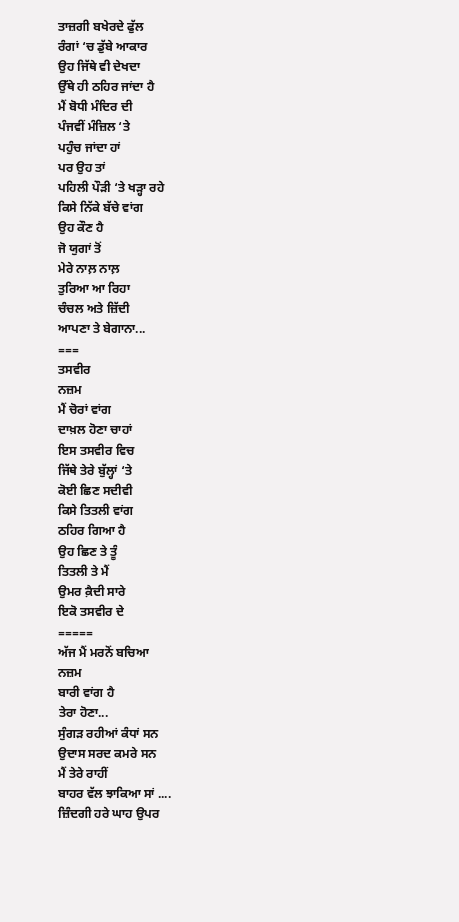ਤਾਜ਼ਗੀ ਬਖੇਰਦੇ ਫੁੱਲ
ਰੰਗਾਂ ‘ਚ ਡੁੱਬੇ ਆਕਾਰ
ਉਹ ਜਿੱਥੇ ਵੀ ਦੇਖਦਾ
ਉੱਥੇ ਹੀ ਠਹਿਰ ਜਾਂਦਾ ਹੈ
ਮੈਂ ਬੋਧੀ ਮੰਦਿਰ ਦੀ
ਪੰਜਵੀਂ ਮੰਜ਼ਿਲ ‘ਤੇ
ਪਹੁੰਚ ਜਾਂਦਾ ਹਾਂ
ਪਰ ਉਹ ਤਾਂ
ਪਹਿਲੀ ਪੌੜੀ ‘ਤੇ ਖੜ੍ਹਾ ਰਹੇ
ਕਿਸੇ ਨਿੱਕੇ ਬੱਚੇ ਵਾਂਗ
ਉਹ ਕੌਣ ਹੈ
ਜੋ ਯੁਗਾਂ ਤੋਂ
ਮੇਰੇ ਨਾਲ਼ ਨਾਲ਼
ਤੁਰਿਆ ਆ ਰਿਹਾ
ਚੰਚਲ ਅਤੇ ਜ਼ਿੱਦੀ
ਆਪਣਾ ਤੇ ਬੇਗਾਨਾ...
===
ਤਸਵੀਰ
ਨਜ਼ਮ
ਮੈਂ ਚੋਰਾਂ ਵਾਂਗ
ਦਾਖ਼ਲ ਹੋਣਾ ਚਾਹਾਂ
ਇਸ ਤਸਵੀਰ ਵਿਚ
ਜਿੱਥੇ ਤੇਰੇ ਬੁੱਲ੍ਹਾਂ ‘ਤੇ
ਕੋਈ ਛਿਣ ਸਦੀਵੀ
ਕਿਸੇ ਤਿਤਲੀ ਵਾਂਗ
ਠਹਿਰ ਗਿਆ ਹੈ
ਉਹ ਛਿਣ ਤੇ ਤੂੰ
ਤਿਤਲੀ ਤੇ ਮੈਂ
ਉਮਰ ਕ਼ੈਦੀ ਸਾਰੇ
ਇਕੋ ਤਸਵੀਰ ਦੇ
=====
ਅੱਜ ਮੈਂ ਮਰਨੋਂ ਬਚਿਆ
ਨਜ਼ਮ
ਬਾਰੀ ਵਾਂਗ ਹੈ
ਤੇਰਾ ਹੋਣਾ...
ਸੁੰਗੜ ਰਹੀਆਂ ਕੰਧਾਂ ਸਨ
ਉਦਾਸ ਸਰਦ ਕਮਰੇ ਸਨ
ਮੈਂ ਤੇਰੇ ਰਾਹੀਂ
ਬਾਹਰ ਵੱਲ ਝਾਕਿਆ ਸਾਂ ....
ਜ਼ਿੰਦਗੀ ਹਰੇ ਘਾਹ ਉਪਰ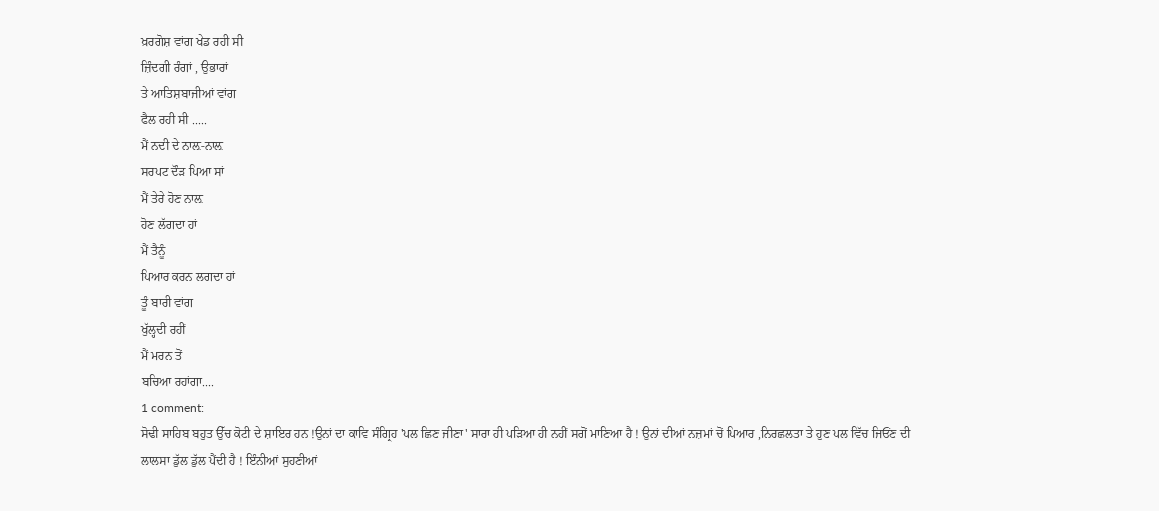ਖ਼ਰਗੋਸ਼ ਵਾਂਗ ਖੇਡ ਰਹੀ ਸੀ
ਜ਼ਿੰਦਗੀ ਰੰਗਾਂ , ਉਭਾਰਾਂ
ਤੇ ਆਤਿਸ਼ਬਾਜੀਆਂ ਵਾਂਗ
ਫੈਲ ਰਹੀ ਸੀ .....
ਮੈਂ ਨਦੀ ਦੇ ਨਾਲ਼-ਨਾਲ਼
ਸਰਪਟ ਦੌੜ ਪਿਆ ਸਾਂ
ਮੈਂ ਤੇਰੇ ਹੋਣ ਨਾਲ਼
ਹੋਣ ਲੱਗਦਾ ਹਾਂ
ਮੈਂ ਤੈਨੂੰ
ਪਿਆਰ ਕਰਨ ਲਗਦਾ ਹਾਂ
ਤੂੰ ਬਾਰੀ ਵਾਂਗ
ਖੁੱਲ੍ਹਦੀ ਰਹੀਂ
ਮੈਂ ਮਰਨ ਤੋਂ
ਬਚਿਆ ਰਹਾਂਗਾ....
1 comment:
ਸੋਢੀ ਸਾਹਿਬ ਬਹੁਤ ਉੱਚ ਕੋਟੀ ਦੇ ਸ਼ਾਇਰ ਹਨ !ਉਨਾਂ ਦਾ ਕਾਵਿ ਸੰਗ੍ਰਿਹ 'ਪਲ ਛਿਣ ਜੀਣਾ' ਸਾਰਾ ਹੀ ਪੜਿਆ ਹੀ ਨਹੀਂ ਸਗੋਂ ਮਾਣਿਆ ਹੈ ! ਉਨਾਂ ਦੀਆਂ ਨਜ਼ਮਾਂ ਚੋਂ ਪਿਆਰ ,ਨਿਰਛਲਤਾ ਤੇ ਹੁਣ ਪਲ ਵਿੱਚ ਜਿਓਂਣ ਦੀ ਲਾਲਸਾ ਡੁੱਲ ਡੁੱਲ ਪੈਂਦੀ ਹੈ ! ਇੰਨੀਆਂ ਸੁਹਣੀਆਂ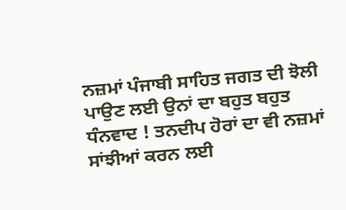ਨਜ਼ਮਾਂ ਪੰਜਾਬੀ ਸਾਹਿਤ ਜਗਤ ਦੀ ਝੋਲੀ ਪਾਉਣ ਲਈ ਉਨਾਂ ਦਾ ਬਹੁਤ ਬਹੁਤ ਧੰਨਵਾਦ ! ਤਨਦੀਪ ਹੋਰਾਂ ਦਾ ਵੀ ਨਜ਼ਮਾਂ ਸਾਂਝੀਆਂ ਕਰਨ ਲਈ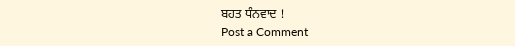ਬਹਤ ਧੰਨਵਾਦ !
Post a Comment